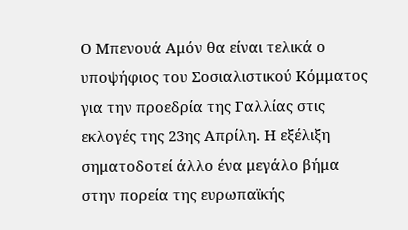Ο Μπενουά Αμόν θα είναι τελικά ο υποψήφιος του Σοσιαλιστικού Κόμματος για την προεδρία της Γαλλίας στις εκλογές της 23ης Απρίλη. Η εξέλιξη σηματοδοτεί άλλο ένα μεγάλο βήμα στην πορεία της ευρωπαϊκής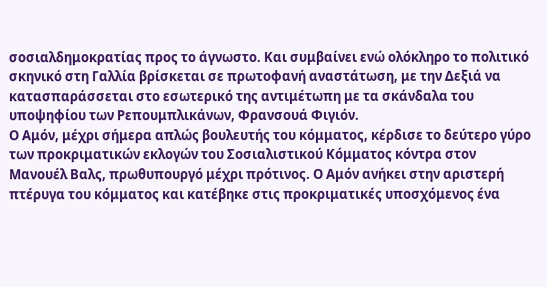σοσιαλδημοκρατίας προς το άγνωστο. Και συμβαίνει ενώ ολόκληρο το πολιτικό σκηνικό στη Γαλλία βρίσκεται σε πρωτοφανή αναστάτωση, με την Δεξιά να κατασπαράσσεται στο εσωτερικό της αντιμέτωπη με τα σκάνδαλα του υποψηφίου των Ρεπουμπλικάνων, Φρανσουά Φιγιόν.
Ο Αμόν, μέχρι σήμερα απλώς βουλευτής του κόμματος, κέρδισε το δεύτερο γύρο των προκριματικών εκλογών του Σοσιαλιστικού Κόμματος κόντρα στον Μανουέλ Βαλς, πρωθυπουργό μέχρι πρότινος. Ο Αμόν ανήκει στην αριστερή πτέρυγα του κόμματος και κατέβηκε στις προκριματικές υποσχόμενος ένα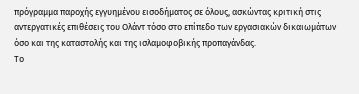πρόγραμμα παροχής εγγυημένου εισοδήματος σε όλους, ασκώντας κριτική στις αντεργατικές επιθέσεις του Ολάντ τόσο στο επίπεδο των εργασιακών δικαιωμάτων όσο και της καταστολής και της ισλαμοφοβικής προπαγάνδας.
Το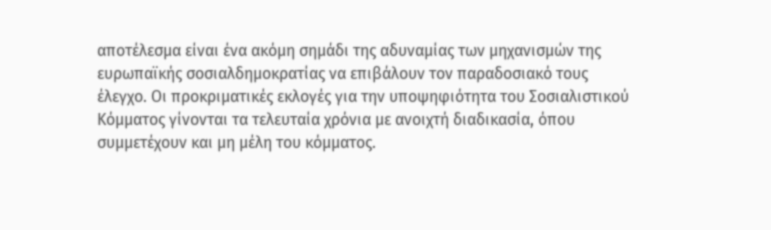αποτέλεσμα είναι ένα ακόμη σημάδι της αδυναμίας των μηχανισμών της ευρωπαϊκής σοσιαλδημοκρατίας να επιβάλουν τον παραδοσιακό τους έλεγχο. Οι προκριματικές εκλογές για την υποψηφιότητα του Σοσιαλιστικού Κόμματος γίνονται τα τελευταία χρόνια με ανοιχτή διαδικασία, όπου συμμετέχουν και μη μέλη του κόμματος.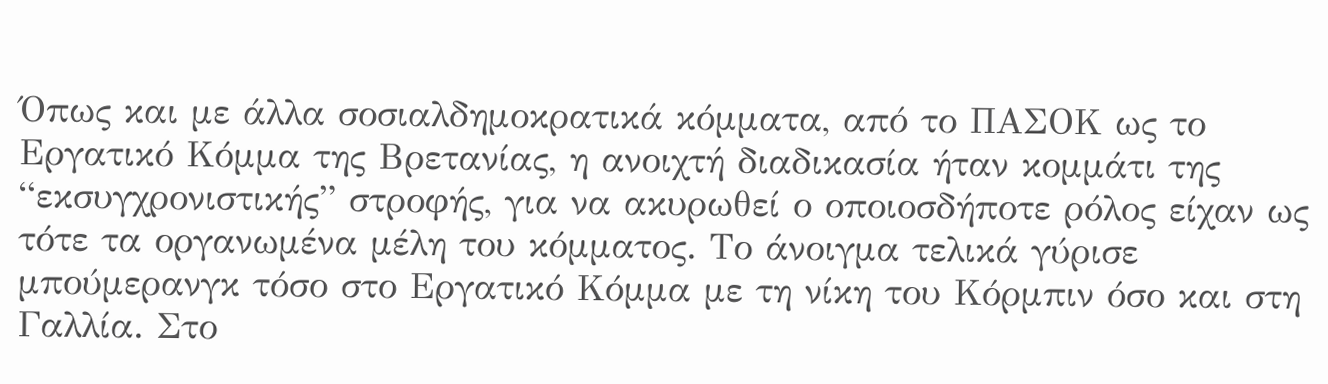Όπως και με άλλα σοσιαλδημοκρατικά κόμματα, από το ΠΑΣΟΚ ως το Εργατικό Κόμμα της Βρετανίας, η ανοιχτή διαδικασία ήταν κομμάτι της “εκσυγχρονιστικής” στροφής, για να ακυρωθεί ο οποιοσδήποτε ρόλος είχαν ως τότε τα οργανωμένα μέλη του κόμματος. Το άνοιγμα τελικά γύρισε μπούμερανγκ τόσο στο Εργατικό Κόμμα με τη νίκη του Κόρμπιν όσο και στη Γαλλία. Στο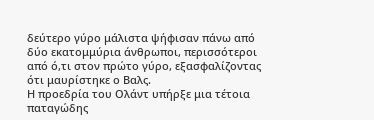δεύτερο γύρο μάλιστα ψήφισαν πάνω από δύο εκατομμύρια άνθρωποι, περισσότεροι από ό,τι στον πρώτο γύρο, εξασφαλίζοντας ότι μαυρίστηκε ο Βαλς.
Η προεδρία του Ολάντ υπήρξε μια τέτοια παταγώδης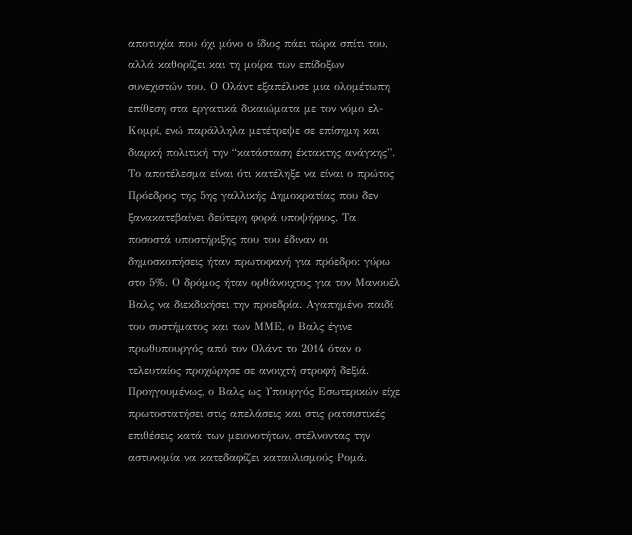αποτυχία που όχι μόνο ο ίδιος πάει τώρα σπίτι του, αλλά καθορίζει και τη μοίρα των επίδοξων συνεχιστών του. Ο Ολάντ εξαπέλυσε μια ολομέτωπη επίθεση στα εργατικά δικαιώματα με τον νόμο ελ-Κομρί, ενώ παράλληλα μετέτρεψε σε επίσημη και διαρκή πολιτική την “κατάσταση έκτακτης ανάγκης”. Το αποτέλεσμα είναι ότι κατέληξε να είναι ο πρώτος Πρόεδρος της 5ης γαλλικής Δημοκρατίας που δεν ξανακατεβαίνει δεύτερη φορά υποψήφιος. Τα ποσοστά υποστήριξης που του έδιναν οι δημοσκοπήσεις ήταν πρωτοφανή για πρόεδρο: γύρω στο 5%. Ο δρόμος ήταν ορθάνοιχτος για τον Μανουέλ Βαλς να διεκδικήσει την προεδρία. Αγαπημένο παιδί του συστήματος και των ΜΜΕ, ο Βαλς έγινε πρωθυπουργός από τον Ολάντ το 2014 όταν ο τελευταίος προχώρησε σε ανοιχτή στροφή δεξιά. Προηγουμένως, ο Βαλς ως Υπουργός Εσωτερικών είχε πρωτοστατήσει στις απελάσεις και στις ρατσιστικές επιθέσεις κατά των μειονοτήτων, στέλνοντας την αστυνομία να κατεδαφίζει καταυλισμούς Ρομά.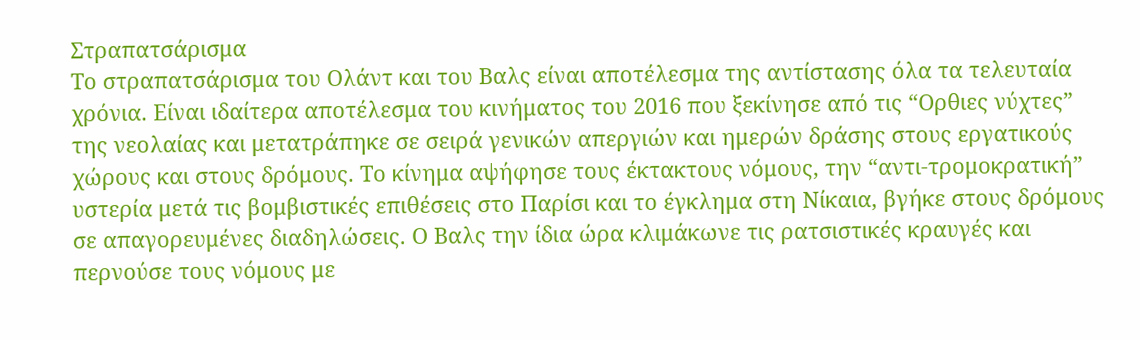Στραπατσάρισμα
Το στραπατσάρισμα του Ολάντ και του Βαλς είναι αποτέλεσμα της αντίστασης όλα τα τελευταία χρόνια. Είναι ιδαίτερα αποτέλεσμα του κινήματος του 2016 που ξεκίνησε από τις “Ορθιες νύχτες” της νεολαίας και μετατράπηκε σε σειρά γενικών απεργιών και ημερών δράσης στους εργατικούς χώρους και στους δρόμους. Το κίνημα αψήφησε τους έκτακτους νόμους, την “αντι-τρομοκρατική” υστερία μετά τις βομβιστικές επιθέσεις στο Παρίσι και το έγκλημα στη Νίκαια, βγήκε στους δρόμους σε απαγορευμένες διαδηλώσεις. Ο Βαλς την ίδια ώρα κλιμάκωνε τις ρατσιστικές κραυγές και περνούσε τους νόμους με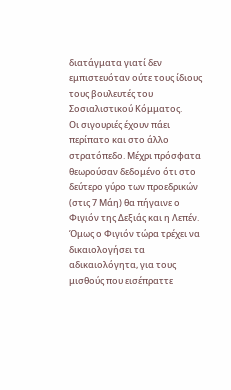διατάγματα γιατί δεν εμπιστευόταν ούτε τους ίδιους τους βουλευτές του Σοσιαλιστικού Κόμματος.
Οι σιγουριές έχουν πάει περίπατο και στο άλλο στρατόπεδο. Μέχρι πρόσφατα θεωρούσαν δεδομένο ότι στο δεύτερο γύρο των προεδρικών (στις 7 Μάη) θα πήγαινε ο Φιγιόν της Δεξιάς και η Λεπέν. Όμως ο Φιγιόν τώρα τρέχει να δικαιολογήσει τα αδικαιολόγητα, για τους μισθούς που εισέπραττε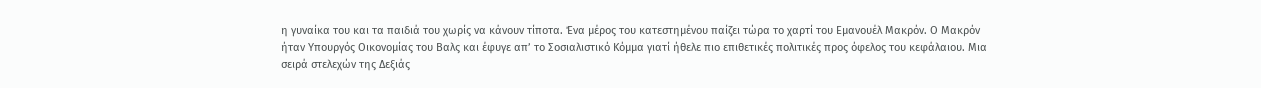η γυναίκα του και τα παιδιά του χωρίς να κάνουν τίποτα. Ένα μέρος του κατεστημένου παίζει τώρα το χαρτί του Εμανουέλ Μακρόν. Ο Μακρόν ήταν Υπουργός Οικονομίας του Βαλς και έφυγε απ’ το Σοσιαλιστικό Κόμμα γιατί ήθελε πιο επιθετικές πολιτικές προς όφελος του κεφάλαιου. Μια σειρά στελεχών της Δεξιάς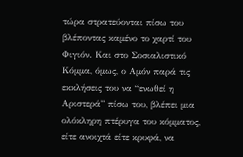τώρα στρατεύονται πίσω του βλέποντας καμένο το χαρτί του Φιγιόν. Και στο Σοσιαλιστικό Κόμμα, όμως, ο Αμόν παρά τις εκκλήσεις του να “ενωθεί η Αριστερά” πίσω του, βλέπει μια ολόκληρη πτέρυγα του κόμματος, είτε ανοιχτά είτε κρυφά, να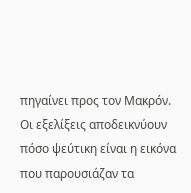πηγαίνει προς τον Μακρόν.
Οι εξελίξεις αποδεικνύουν πόσο ψεύτικη είναι η εικόνα που παρουσιάζαν τα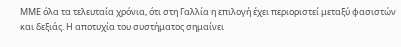ΜΜΕ όλα τα τελευταία χρόνια, ότι στη Γαλλία η επιλογή έχει περιοριστεί μεταξύ φασιστών και δεξιάς. Η αποτυχία του συστήματος σημαίνει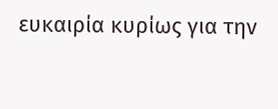ευκαιρία κυρίως για την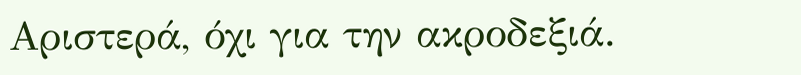Αριστερά, όχι για την ακροδεξιά.